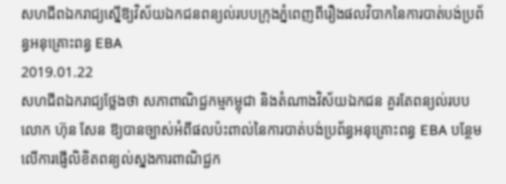សហជីពឯករាជ្យស្នើឱ្យវិស័យឯកជនពន្យល់របបក្រុងភ្នំពេញពីរឿងផលវិបាកនៃការបាត់បង់ប្រព័ន្ធអនុគ្រោះពន្ធ EBA
2019.01.22
សហជីពឯករាជ្យថ្លែងថា សភាពាណិជ្ជកម្មកម្ពុជា និងតំណាងវិស័យឯកជន គួរតែពន្យល់របបលោក ហ៊ុន សែន ឱ្យបានច្បាស់អំពីផលប៉ះពាល់នៃការបាត់បង់ប្រព័ន្ធអនុគ្រោះពន្ធ EBA បន្ថែមលើការផ្ញើលិខិតពន្យល់ស្នងការពាណិជ្ជក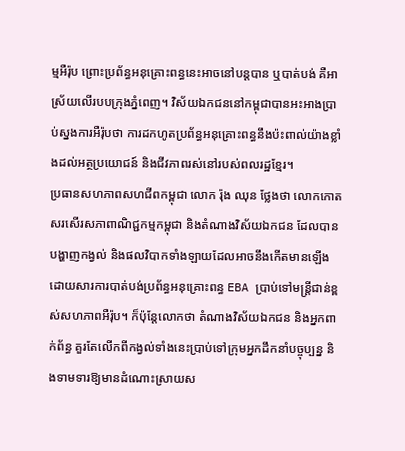ម្មអឺរ៉ុប ព្រោះប្រព័ន្ធអនុគ្រោះពន្ធនេះអាចនៅបន្តបាន ឬបាត់បង់ គឺអាស្រ័យលើរបបក្រុងភ្នំពេញ។ វិស័យឯកជននៅកម្ពុជាបានអះអាងប្រាប់ស្នងការអឺរ៉ុបថា ការដកហូតប្រព័ន្ធអនុគ្រោះពន្ធនឹងប៉ះពាល់យ៉ាងខ្លាំងដល់អត្ថប្រយោជន៍ និងជីវភាពរស់នៅរបស់ពលរដ្ឋខ្មែរ។
ប្រធានសហភាពសហជីពកម្ពុជា លោក រ៉ុង ឈុន ថ្លែងថា លោកកោតសរសើរសភាពាណិជ្ជកម្មកម្ពុជា និងតំណាងវិស័យឯកជន ដែលបានបង្ហាញកង្វល់ និងផលវិបាកទាំងឡាយដែលអាចនឹងកើតមានឡើងដោយសារការបាត់បង់ប្រព័ន្ធអនុគ្រោះពន្ធ EBA ប្រាប់ទៅមន្ត្រីជាន់ខ្ពស់សហភាពអឺរ៉ុប។ ក៏ប៉ុន្តែលោកថា តំណាងវិស័យឯកជន និងអ្នកពាក់ព័ន្ធ គួរតែលើកពីកង្វល់ទាំងនេះប្រាប់ទៅក្រុមអ្នកដឹកនាំបច្ចុប្បន្ន និងទាមទារឱ្យមានដំណោះស្រាយស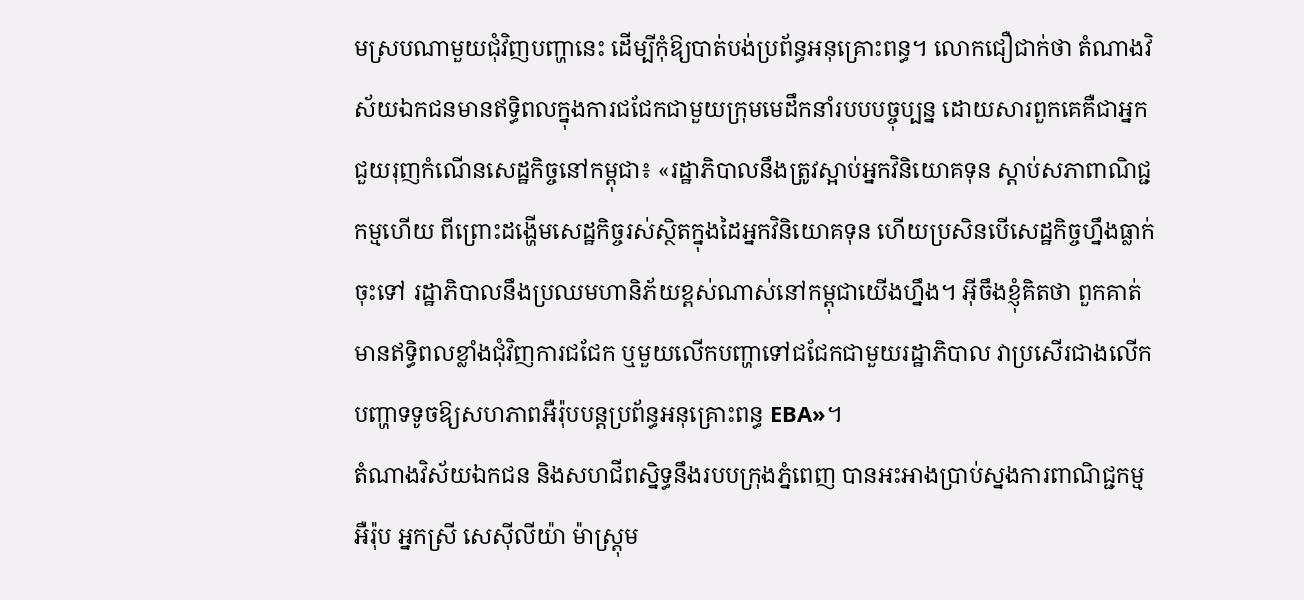មស្របណាមួយជុំវិញបញ្ហានេះ ដើម្បីកុំឱ្យបាត់បង់ប្រព័ន្ធអនុគ្រោះពន្ធ។ លោកជឿជាក់ថា តំណាងវិស័យឯកជនមានឥទ្ធិពលក្នុងការជជែកជាមួយក្រុមមេដឹកនាំរបបបច្ចុប្បន្ន ដោយសារពួកគេគឺជាអ្នកជួយរុញកំណើនសេដ្ឋកិច្ចនៅកម្ពុជា៖ «រដ្ឋាភិបាលនឹងត្រូវស្អាប់អ្នកវិនិយោគទុន ស្ដាប់សភាពាណិជ្ជកម្មហើយ ពីព្រោះដង្ហើមសេដ្ឋកិច្ចរស់ស្ថិតក្នុងដៃអ្នកវិនិយោគទុន ហើយប្រសិនបើសេដ្ឋកិច្ចហ្នឹងធ្លាក់ចុះទៅ រដ្ឋាភិបាលនឹងប្រឈមហានិភ័យខ្ពស់ណាស់នៅកម្ពុជាយើងហ្នឹង។ អ៊ីចឹងខ្ញុំគិតថា ពួកគាត់មានឥទ្ធិពលខ្លាំងជុំវិញការជជែក ឬមួយលើកបញ្ហាទៅជជែកជាមួយរដ្ឋាភិបាល វាប្រសើរជាងលើកបញ្ហាទទូចឱ្យសហភាពអឺរ៉ុបបន្តប្រព័ន្ធអនុគ្រោះពន្ធ EBA»។
តំណាងវិស័យឯកជន និងសហជីពស្និទ្ធនឹងរបបក្រុងភ្នំពេញ បានអះអាងប្រាប់ស្នងការពាណិជ្ជកម្មអឺរ៉ុប អ្នកស្រី សេស៊ីលីយ៉ា ម៉ាស្ត្រុម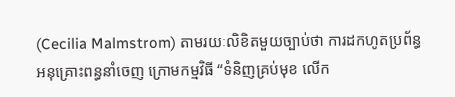(Cecilia Malmstrom) តាមរយៈលិខិតមួយច្បាប់ថា ការដកហូតប្រព័ន្ធអនុគ្រោះពន្ធនាំចេញ ក្រោមកម្មវិធី “ទំនិញគ្រប់មុខ លើក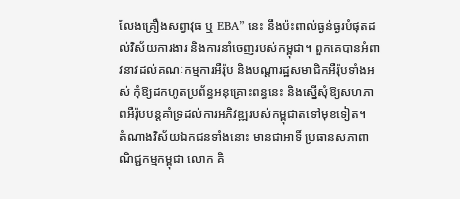លែងគ្រឿងសព្វាវុធ ឬ EBA” នេះ នឹងប៉ះពាល់ធ្ងន់ធ្ងរបំផុតដល់វិស័យការងារ និងការនាំចេញរបស់កម្ពុជា។ ពួកគេបានអំពាវនាវដល់គណៈកម្មការអឺរ៉ុប និងបណ្ដារដ្ឋសមាជិកអឺរ៉ុបទាំងអស់ កុំឱ្យដកហូតប្រព័ន្ធអនុគ្រោះពន្ធនេះ និងស្នើសុំឱ្យសហភាពអឺរ៉ុបបន្តគាំទ្រដល់ការអភិវឌ្ឍរបស់កម្ពុជាតទៅមុខទៀត។
តំណាងវិស័យឯកជនទាំងនោះ មានជាអាទិ៍ ប្រធានសភាពាណិជ្ជកម្មកម្ពុជា លោក គិ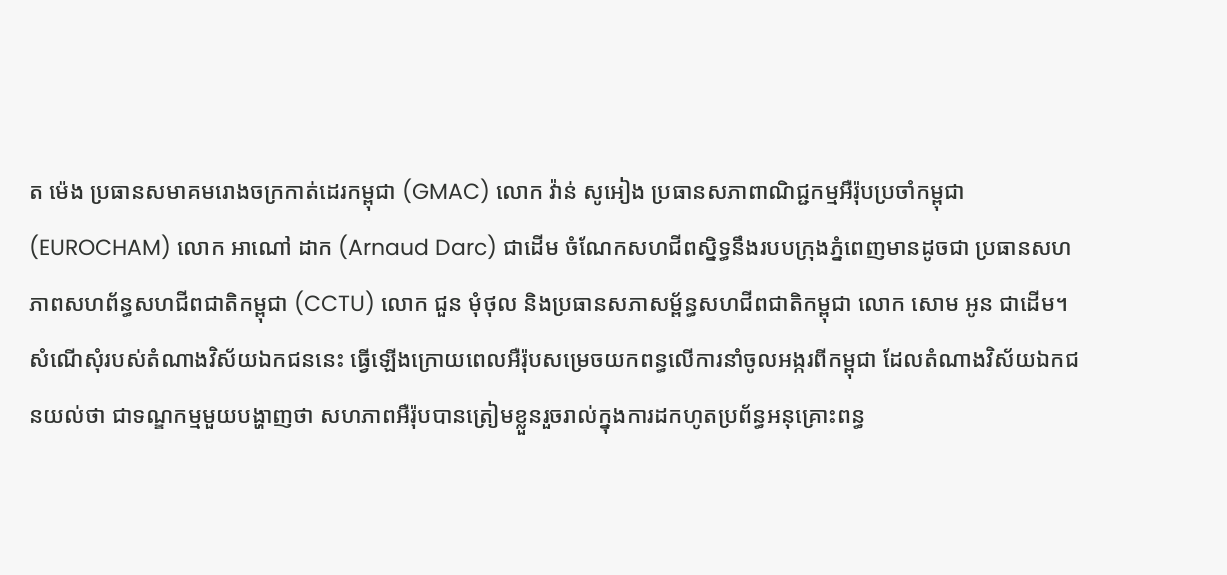ត ម៉េង ប្រធានសមាគមរោងចក្រកាត់ដេរកម្ពុជា (GMAC) លោក វ៉ាន់ សូអៀង ប្រធានសភាពាណិជ្ជកម្មអឺរ៉ុបប្រចាំកម្ពុជា (EUROCHAM) លោក អាណៅ ដាក (Arnaud Darc) ជាដើម ចំណែកសហជីពស្និទ្ធនឹងរបបក្រុងភ្នំពេញមានដូចជា ប្រធានសហភាពសហព័ន្ធសហជីពជាតិកម្ពុជា (CCTU) លោក ជួន មុំថុល និងប្រធានសភាសម្ព័ន្ធសហជីពជាតិកម្ពុជា លោក សោម អូន ជាដើម។
សំណើសុំរបស់តំណាងវិស័យឯកជននេះ ធ្វើឡើងក្រោយពេលអឺរ៉ុបសម្រេចយកពន្ធលើការនាំចូលអង្ករពីកម្ពុជា ដែលតំណាងវិស័យឯកជនយល់ថា ជាទណ្ឌកម្មមួយបង្ហាញថា សហភាពអឺរ៉ុបបានត្រៀមខ្លួនរួចរាល់ក្នុងការដកហូតប្រព័ន្ធអនុគ្រោះពន្ធ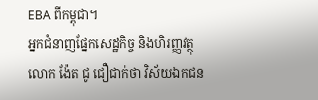EBA ពីកម្ពុជា។
អ្នកជំនាញផ្នែកសេដ្ឋកិច្ច និងហិរញ្ញវត្ថុ លោក ង៉ែត ជូ ជឿជាក់ថា វិស័យឯកជន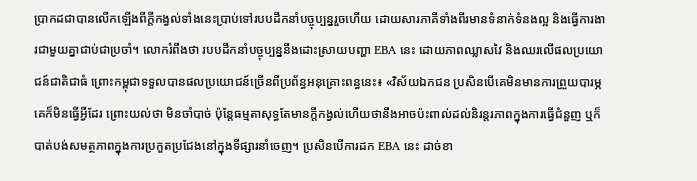ប្រាកដជាបានលើកឡើងពីក្តីកង្វល់ទាំងនេះប្រាប់ទៅរបបដឹកនាំបច្ចុប្បន្នរួចហើយ ដោយសារភាគីទាំងពីរមានទំនាក់ទំនងល្អ និងធ្វើការងារជាមួយគ្នាជាប់ជាប្រចាំ។ លោករំពឹងថា របបដឹកនាំបច្ចុប្បន្ននឹងដោះស្រាយបញ្ហា EBA នេះ ដោយភាពឈ្លាសវៃ និងឈរលើផលប្រយោជន៍ជាតិជាធំ ព្រោះកម្ពុជាទទួលបានផលប្រយោជន៍ច្រើនពីប្រព័ន្ធអនុគ្រោះពន្ធនេះ៖ «វិស័យឯកជន ប្រសិនបើគេមិនមានការព្រួយបារម្ភ គេក៏មិនធ្វើអ្វីដែរ ព្រោះយល់ថា មិនចាំបាច់ ប៉ុន្តែធម្មតាសុទ្ធតែមានក្ដីកង្វល់ហើយថានឹងអាចប៉ះពាល់ដល់និរន្តរភាពក្នុងការធ្វើជំនួញ ឬក៏បាត់បង់សមត្ថភាពក្នុងការប្រកួតប្រជែងនៅក្នុងទីផ្សារនាំចេញ។ ប្រសិនបើការដក EBA នេះ ដាច់ខា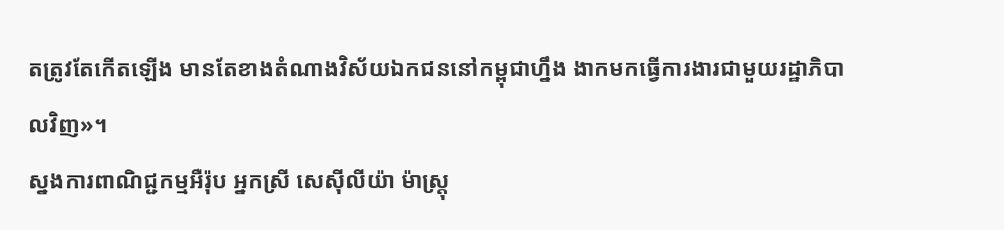តត្រូវតែកើតឡើង មានតែខាងតំណាងវិស័យឯកជននៅកម្ពុជាហ្នឹង ងាកមកធ្វើការងារជាមួយរដ្ឋាភិបាលវិញ»។
ស្នងការពាណិជ្ជកម្មអឺរ៉ុប អ្នកស្រី សេស៊ីលីយ៉ា ម៉ាស្ត្រុ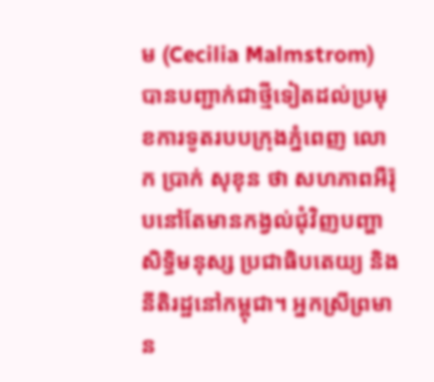ម (Cecilia Malmstrom) បានបញ្ជាក់ជាថ្មីទៀតដល់ប្រមុខការទូតរបបក្រុងភ្នំពេញ លោក ប្រាក់ សុខុន ថា សហភាពអឺរ៉ុបនៅតែមានកង្វល់ជុំវិញបញ្ហាសិទ្ធិមនុស្ស ប្រជាធិបតេយ្យ និងនីតិរដ្ឋនៅកម្ពុជា។ អ្នកស្រីព្រមាន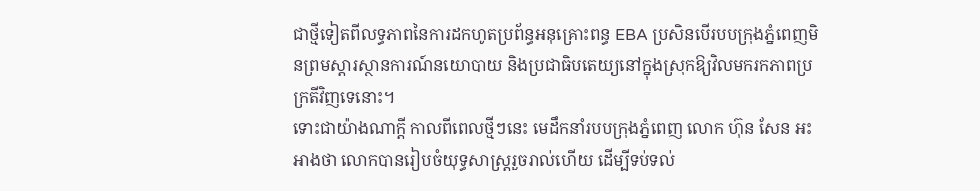ជាថ្មីទៀតពីលទ្ធភាពនៃការដកហូតប្រព័ន្ធអនុគ្រោះពន្ធ EBA ប្រសិនបើរបបក្រុងភ្នំពេញមិនព្រមស្ដារស្ថានការណ៍នយោបាយ និងប្រជាធិបតេយ្យនៅក្នុងស្រុកឱ្យវិលមករកភាពប្រក្រតីវិញទេនោះ។
ទោះជាយ៉ាងណាក្ដី កាលពីពេលថ្មីៗនេះ មេដឹកនាំរបបក្រុងភ្នំពេញ លោក ហ៊ុន សែន អះអាងថា លោកបានរៀបចំយុទ្ធសាស្ត្ររួចរាល់ហើយ ដើម្បីទប់ទល់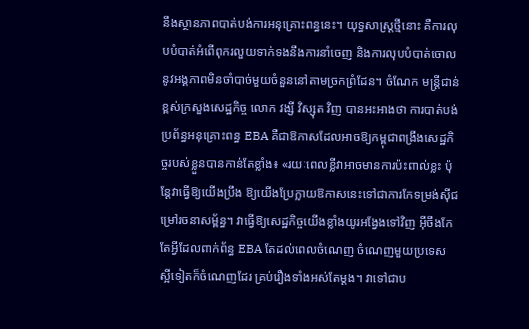នឹងស្ថានភាពបាត់បង់ការអនុគ្រោះពន្ធនេះ។ យុទ្ធសាស្ត្រថ្មីនោះ គឺការលុបបំបាត់អំពើពុករលួយទាក់ទងនឹងការនាំចេញ និងការលុបបំបាត់ចោលនូវអង្គភាពមិនចាំបាច់មួយចំនួននៅតាមច្រកព្រំដែន។ ចំណែក មន្ត្រីជាន់ខ្ពស់ក្រសួងសេដ្ឋកិច្ច លោក វង្សី វិស្សុត វិញ បានអះអាងថា ការបាត់បង់ប្រព័ន្ធអនុគ្រោះពន្ធ EBA គឺជាឱកាសដែលអាចឱ្យកម្ពុជាពង្រឹងសេដ្ឋកិច្ចរបស់ខ្លួនបានកាន់តែខ្លាំង៖ «រយៈពេលខ្លីវាអាចមានការប៉ះពាល់ខ្លះ ប៉ុន្តែវាធ្វើឱ្យយើងប្រឹង ឱ្យយើងប្រែក្លាយឱកាសនេះទៅជាការកែទម្រង់ស៊ីជម្រៅរចនាសម្ព័ន្ធ។ វាធ្វើឱ្យសេដ្ឋកិច្ចយើងខ្លាំងយូរអង្វែងទៅវិញ អ៊ីចឹងកែតែអ្វីដែលពាក់ព័ន្ធ EBA តែដល់ពេលចំណេញ ចំណេញមួយប្រទេស ស្អីទៀតក៏ចំណេញដែរ គ្រប់រឿងទាំងអស់តែម្តង។ វាទៅជាប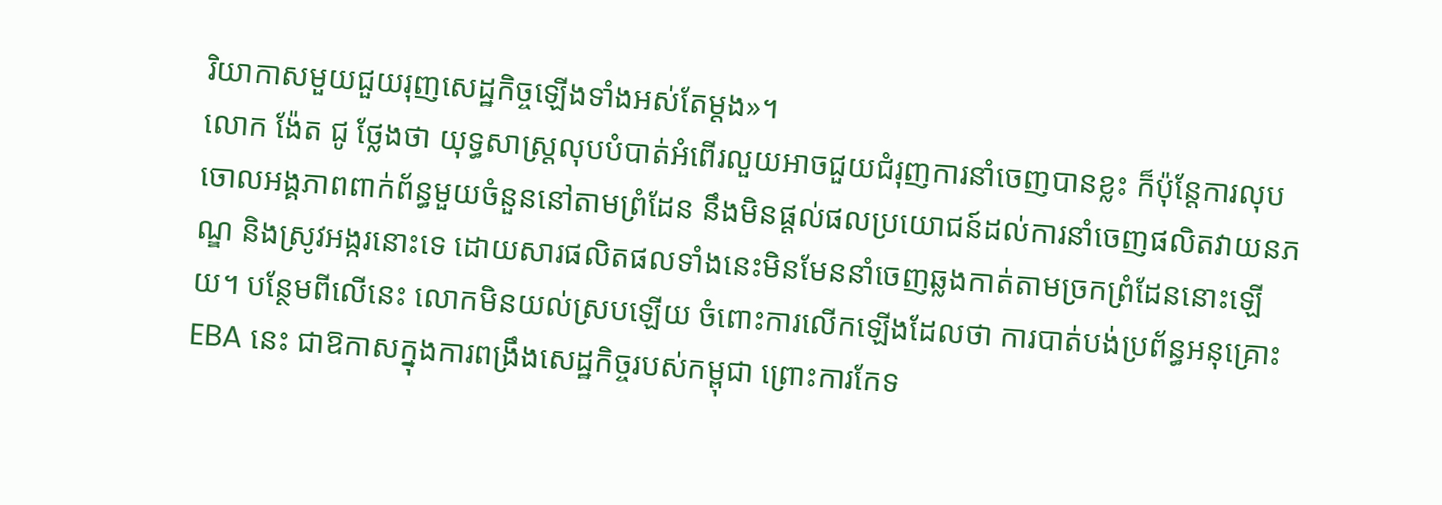រិយាកាសមួយជួយរុញសេដ្ឋកិច្ចឡើងទាំងអស់តែម្ដង»។
លោក ង៉ែត ជូ ថ្លែងថា យុទ្ធសាស្ត្រលុបបំបាត់អំពើរលួយអាចជួយជំរុញការនាំចេញបានខ្លះ ក៏ប៉ុន្តែការលុបចោលអង្គភាពពាក់ព័ន្ធមួយចំនួននៅតាមព្រំដែន នឹងមិនផ្ដល់ផលប្រយោជន៍ដល់ការនាំចេញផលិតវាយនភណ្ឌ និងស្រូវអង្ករនោះទេ ដោយសារផលិតផលទាំងនេះមិនមែននាំចេញឆ្លងកាត់តាមច្រកព្រំដែននោះឡើយ។ បន្ថែមពីលើនេះ លោកមិនយល់ស្របឡើយ ចំពោះការលើកឡើងដែលថា ការបាត់បង់ប្រព័ន្ធអនុគ្រោះ EBA នេះ ជាឱកាសក្នុងការពង្រឹងសេដ្ឋកិច្ចរបស់កម្ពុជា ព្រោះការកែទ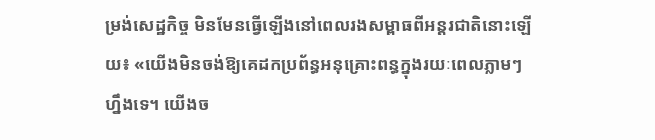ម្រង់សេដ្ឋកិច្ច មិនមែនធ្វើឡើងនៅពេលរងសម្ពាធពីអន្តរជាតិនោះឡើយ៖ «យើងមិនចង់ឱ្យគេដកប្រព័ន្ធអនុគ្រោះពន្ធក្នុងរយៈពេលភ្លាមៗ ហ្នឹងទេ។ យើងច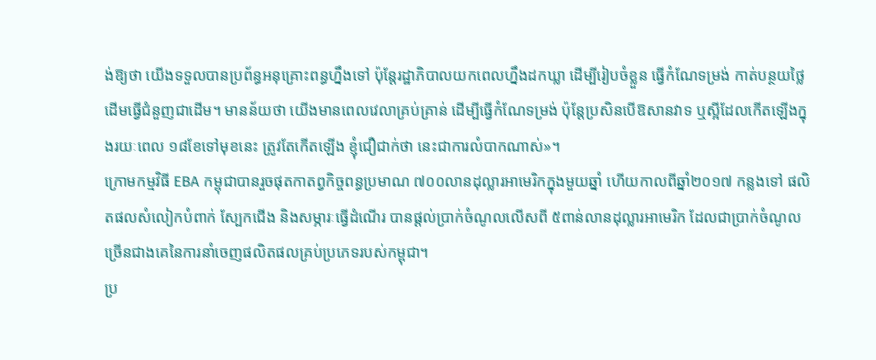ង់ឱ្យថា យើងទទួលបានប្រព័ន្ធអនុគ្រោះពន្ធហ្នឹងទៅ ប៉ុន្តែរដ្ឋាភិបាលយកពេលហ្នឹងដកឃ្លា ដើម្បីរៀបចំខ្លួន ធ្វើកំណែទម្រង់ កាត់បន្ថយថ្លៃដើមធ្វើជំនួញជាដើម។ មានន័យថា យើងមានពេលវេលាគ្រប់គ្រាន់ ដើម្បីធ្វើកំណែទម្រង់ ប៉ុន្តែប្រសិនបើឱសានវាទ ឬស្អីដែលកើតឡើងក្នុងរយៈពេល ១៨ខែទៅមុខនេះ ត្រូវតែកើតឡើង ខ្ញុំជឿជាក់ថា នេះជាការលំបាកណាស់»។
ក្រោមកម្មវិធី EBA កម្ពុជាបានរួចផុតកាតព្វកិច្ចពន្ធប្រមាណ ៧០០លានដុល្លារអាមេរិកក្នុងមួយឆ្នាំ ហើយកាលពីឆ្នាំ២០១៧ កន្លងទៅ ផលិតផលសំលៀកបំពាក់ ស្បែកជើង និងសម្ភារៈធ្វើដំណើរ បានផ្ដល់ប្រាក់ចំណូលលើសពី ៥ពាន់លានដុល្លារអាមេរិក ដែលជាប្រាក់ចំណូលច្រើនជាងគេនៃការនាំចេញផលិតផលគ្រប់ប្រភេទរបស់កម្ពុជា។
ប្រ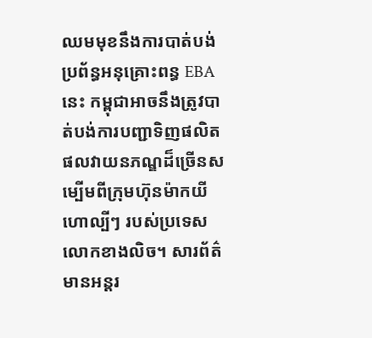ឈមមុខនឹងការបាត់បង់ប្រព័ន្ធអនុគ្រោះពន្ធ EBA នេះ កម្ពុជាអាចនឹងត្រូវបាត់បង់ការបញ្ជាទិញផលិតផលវាយនភណ្ឌដ៏ច្រើនសម្បើមពីក្រុមហ៊ុនម៉ាកយីហោល្បីៗ របស់ប្រទេសលោកខាងលិច។ សារព័ត៌មានអន្តរ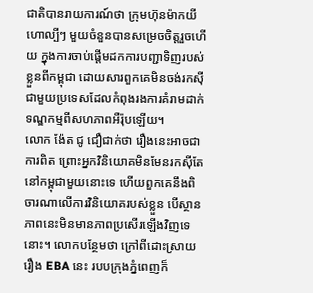ជាតិបានរាយការណ៍ថា ក្រុមហ៊ុនម៉ាកយីហោល្បីៗ មួយចំនួនបានសម្រេចចិត្តរួចហើយ ក្នុងការចាប់ផ្ដើមដកការបញ្ជាទិញរបស់ខ្លួនពីកម្ពុជា ដោយសារពួកគេមិនចង់រកស៊ីជាមួយប្រទេសដែលកំពុងរងការគំរាមដាក់ទណ្ឌកម្មពីសហភាពអឺរ៉ុបឡើយ។
លោក ង៉ែត ជូ ជឿជាក់ថា រឿងនេះអាចជាការពិត ព្រោះអ្នកវិនិយោគមិនមែនរកស៊ីតែនៅកម្ពុជាមួយនោះទេ ហើយពួកគេនឹងពិចារណាលើការវិនិយោគរបស់ខ្លួន បើស្ថានភាពនេះមិនមានភាពប្រសើរឡើងវិញទេនោះ។ លោកបន្ថែមថា ក្រៅពីដោះស្រាយរឿង EBA នេះ របបក្រុងភ្នំពេញក៏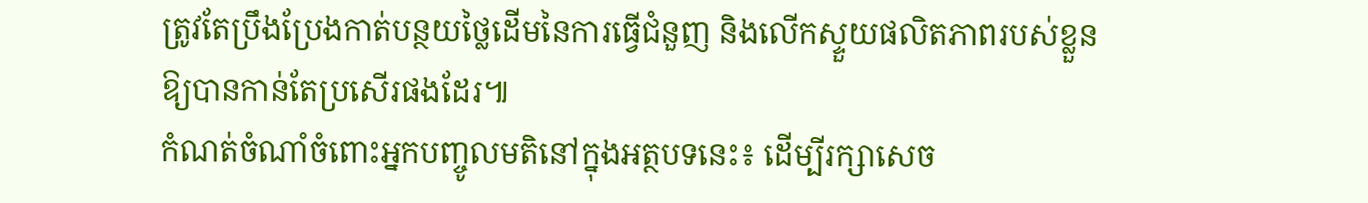ត្រូវតែប្រឹងប្រែងកាត់បន្ថយថ្លៃដើមនៃការធ្វើជំនួញ និងលើកស្ទួយផលិតភាពរបស់ខ្លួនឱ្យបានកាន់តែប្រសើរផងដែរ៕
កំណត់ចំណាំចំពោះអ្នកបញ្ចូលមតិនៅក្នុងអត្ថបទនេះ៖ ដើម្បីរក្សាសេច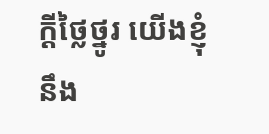ក្ដីថ្លៃថ្នូរ យើងខ្ញុំនឹង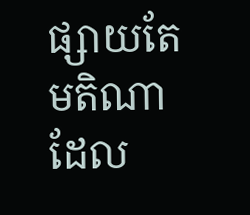ផ្សាយតែមតិណា ដែល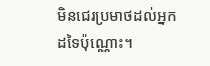មិនជេរប្រមាថដល់អ្នកដទៃប៉ុណ្ណោះ។